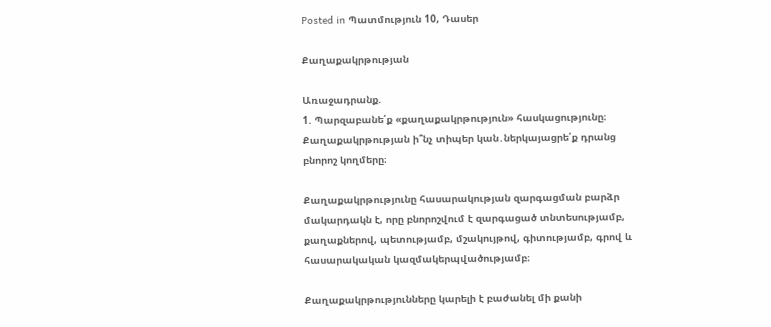Posted in Պատմություն 10, Դասեր

Քաղաքակրթության

Առաջադրանք.
1. Պարզաբանե՛ք «քաղաքակրթություն» հասկացությունը։ Քաղաքակրթության ի՞նչ տիպեր կան․ներկայացրե՛ք դրանց բնորոշ կողմերը։

Քաղաքակրթությունը հասարակության զարգացման բարձր մակարդակն է, որը բնորոշվում է զարգացած տնտեսությամբ, քաղաքներով, պետությամբ, մշակույթով, գիտությամբ, գրով և հասարակական կազմակերպվածությամբ։

Քաղաքակրթությունները կարելի է բաժանել մի քանի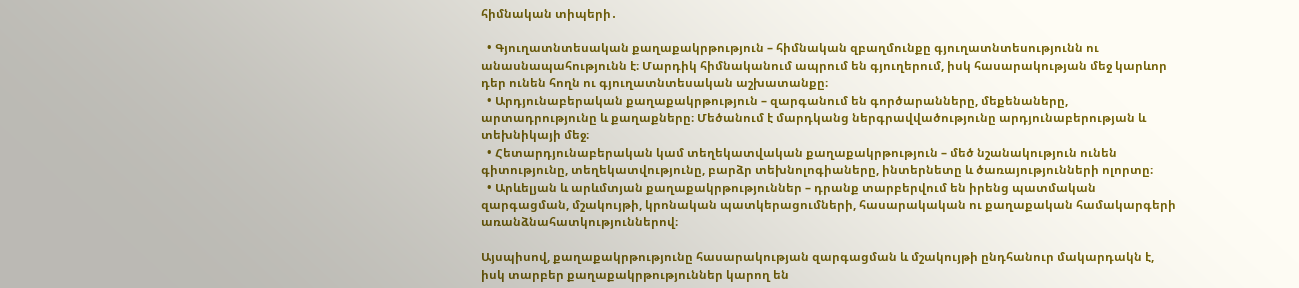հիմնական տիպերի․

  • Գյուղատնտեսական քաղաքակրթություն – հիմնական զբաղմունքը գյուղատնտեսությունն ու անասնապահությունն է։ Մարդիկ հիմնականում ապրում են գյուղերում, իսկ հասարակության մեջ կարևոր դեր ունեն հողն ու գյուղատնտեսական աշխատանքը։
  • Արդյունաբերական քաղաքակրթություն – զարգանում են գործարանները, մեքենաները, արտադրությունը և քաղաքները։ Մեծանում է մարդկանց ներգրավվածությունը արդյունաբերության և տեխնիկայի մեջ։
  • Հետարդյունաբերական կամ տեղեկատվական քաղաքակրթություն – մեծ նշանակություն ունեն գիտությունը, տեղեկատվությունը, բարձր տեխնոլոգիաները, ինտերնետը և ծառայությունների ոլորտը։
  • Արևելյան և արևմտյան քաղաքակրթություններ – դրանք տարբերվում են իրենց պատմական զարգացման, մշակույթի, կրոնական պատկերացումների, հասարակական ու քաղաքական համակարգերի առանձնահատկություններով։

Այսպիսով, քաղաքակրթությունը հասարակության զարգացման և մշակույթի ընդհանուր մակարդակն է, իսկ տարբեր քաղաքակրթություններ կարող են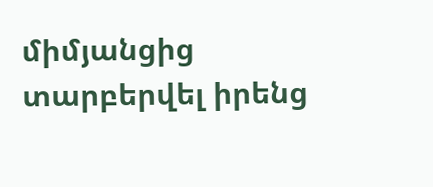միմյանցից տարբերվել իրենց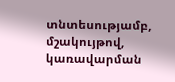տնտեսությամբ, մշակույթով, կառավարման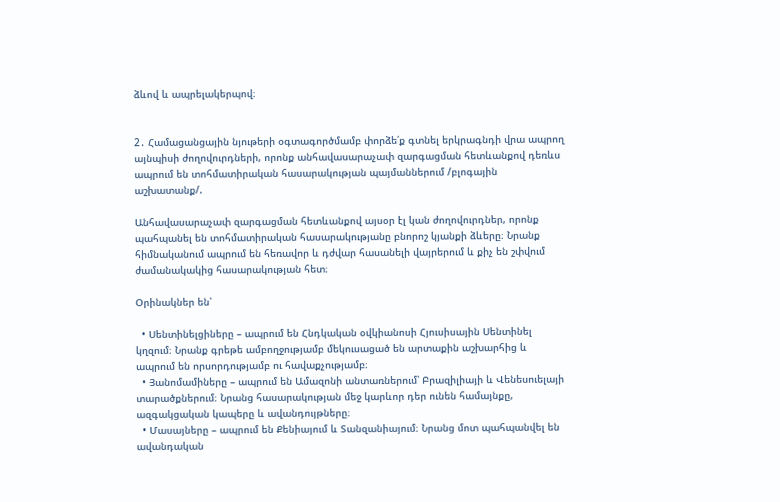ձևով և ապրելակերպով։


2․ Համացանցային նյութերի օգտագործմամբ փորձե՛ք գտնել երկրագնդի վրա ապրող այնպիսի ժողովուրդների, որոնք անհավասարաչափ զարգացման հետևանքով դեռևս ապրում են տոհմատիրական հասարակության պայմաններում /բլոգային աշխատանք/.

Անհավասարաչափ զարգացման հետևանքով այսօր էլ կան ժողովուրդներ, որոնք պահպանել են տոհմատիրական հասարակությանը բնորոշ կյանքի ձևերը։ Նրանք հիմնականում ապրում են հեռավոր և դժվար հասանելի վայրերում և քիչ են շփվում ժամանակակից հասարակության հետ։

Օրինակներ են՝

  • Սենտինելցիները – ապրում են Հնդկական օվկիանոսի Հյուսիսային Սենտինել կղզում։ Նրանք գրեթե ամբողջությամբ մեկուսացած են արտաքին աշխարհից և ապրում են որսորդությամբ ու հավաքչությամբ։
  • Յանոմամիները – ապրում են Ամազոնի անտառներում՝ Բրազիլիայի և Վենեսուելայի տարածքներում։ Նրանց հասարակության մեջ կարևոր դեր ունեն համայնքը, ազգակցական կապերը և ավանդույթները։
  • Մասայները – ապրում են Քենիայում և Տանզանիայում։ Նրանց մոտ պահպանվել են ավանդական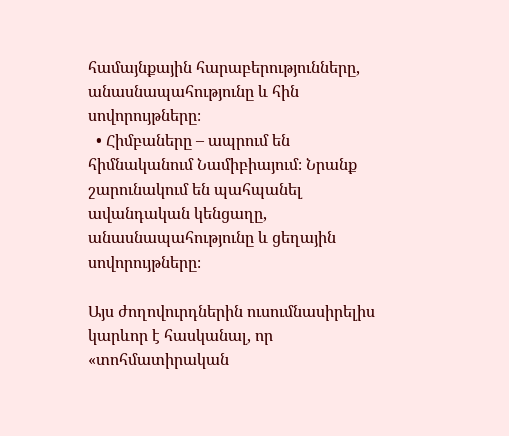համայնքային հարաբերությունները, անասնապահությունը և հին սովորույթները։
  • Հիմբաները – ապրում են հիմնականում Նամիբիայում։ Նրանք շարունակում են պահպանել ավանդական կենցաղը, անասնապահությունը և ցեղային սովորույթները։

Այս ժողովուրդներին ուսումնասիրելիս կարևոր է հասկանալ, որ «տոհմատիրական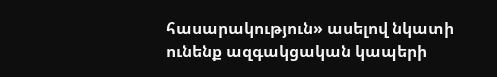հասարակություն» ասելով նկատի ունենք ազգակցական կապերի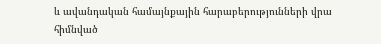և ավանդական համայնքային հարաբերությունների վրա հիմնված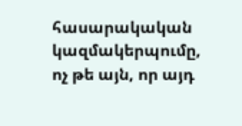հասարակական կազմակերպումը, ոչ թե այն, որ այդ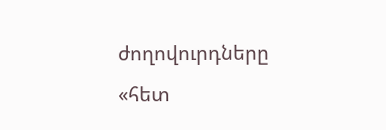ժողովուրդները «հետ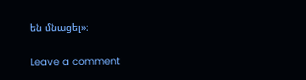են մնացել»։

Leave a comment